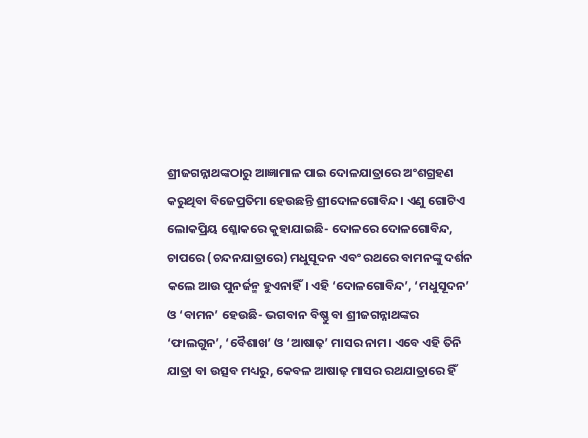ଶ୍ରୀଜଗନ୍ନାଥଙ୍କଠାରୁ ଆଜ୍ଞାମାଳ ପାଇ ଦୋଳଯାତ୍ରାରେ ଅଂଶଗ୍ରହଣ କରୁଥିବା ବିଜେପ୍ରତିମା ହେଉଛନ୍ତି ଶ୍ରୀଦୋଳଗୋବିନ୍ଦ। ଏଣୁ ଗୋଟିଏ ଲୋକପ୍ରିୟ ଶ୍ଳୋକରେ କୁହାଯାଇଛି- ଦୋଳରେ ଦୋଳଗୋବିନ୍ଦ, ଚାପରେ (ଚନ୍ଦନଯାତ୍ରାରେ) ମଧୁସୂଦନ ଏବଂ ରଥରେ ବାମନଙ୍କୁ ଦର୍ଶନ କଲେ ଆଉ ପୁନର୍ଜନ୍ମ ହୁଏନାହିଁ। ଏହି ‘ଦୋଳଗୋବିନ୍ଦ’, ‘ମଧୁସୂଦନ’ ଓ ‘ବାମନ’ ହେଉଛି- ଭଗବାନ ବିଷ୍ଣୁ ବା ଶ୍ରୀଜଗନ୍ନାଥଙ୍କର ‘ଫାଲଗୁନ’, ‘ବୈଶାଖ’ ଓ ‘ଆଷାଢ଼’ ମାସର ନାମ। ଏବେ ଏହି ତିନି ଯାତ୍ରା ବା ଉତ୍ସବ ମଧ୍ୟରୁ, କେବଳ ଆଷାଢ଼ ମାସର ରଥଯାତ୍ରାରେ ହିଁ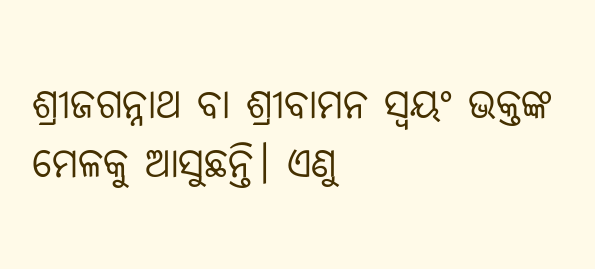ଶ୍ରୀଜଗନ୍ନାଥ ବା ଶ୍ରୀବାମନ ସ୍ୱୟଂ ଭକ୍ତଙ୍କ ମେଳକୁ ଆସୁଛନ୍ତି। ଏଣୁ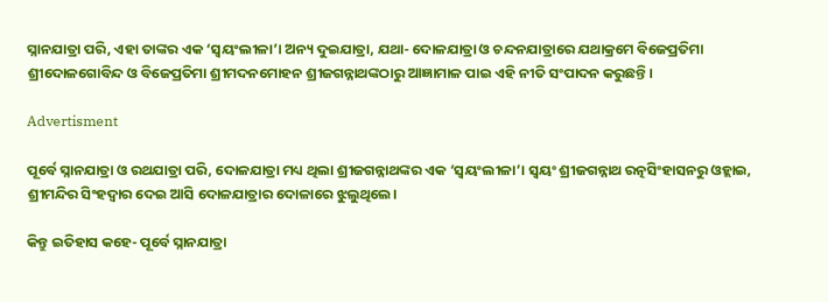ସ୍ନାନଯାତ୍ରା ପରି, ଏହା ତାଙ୍କର ଏକ ‘ସ୍ୱୟଂଲୀଳା’। ଅନ୍ୟ ଦୁଇଯାତ୍ରା, ଯଥା- ଦୋଳଯାତ୍ରା ଓ ଚନ୍ଦନଯାତ୍ରାରେ ଯଥାକ୍ରମେ ବିଜେପ୍ରତିମା ଶ୍ରୀଦୋଳଗୋବିନ୍ଦ ଓ ବିଜେପ୍ରତିମା ଶ୍ରୀମଦନମୋହନ ଶ୍ରୀଜଗନ୍ନାଥଙ୍କଠାରୁ ଆଜ୍ଞାମାଳ ପାଇ ଏହି ନୀତି ସଂପାଦନ କରୁଛନ୍ତି।

Advertisment

ପୂର୍ବେ ସ୍ନାନଯାତ୍ରା ଓ ରଥଯାତ୍ରା ପରି, ଦୋଳଯାତ୍ରା ମଧ୍ୟ ଥିଲା ଶ୍ରୀଜଗନ୍ନାଥଙ୍କର ଏକ ‘ସ୍ୱୟଂଲୀଳା’। ସ୍ୱୟଂ ଶ୍ରୀଜଗନ୍ନାଥ ରତ୍ନସିଂହାସନରୁ ଓହ୍ଲାଇ, ଶ୍ରୀମନ୍ଦିର ସିଂହଦ୍ୱାର ଦେଇ ଆସି ଦୋଳଯାତ୍ରାର ଦୋଳାରେ ଝୁଲୁଥିଲେ।

କିନ୍ତୁ ଇତିହାସ କହେ- ପୂର୍ବେ ସ୍ନାନଯାତ୍ରା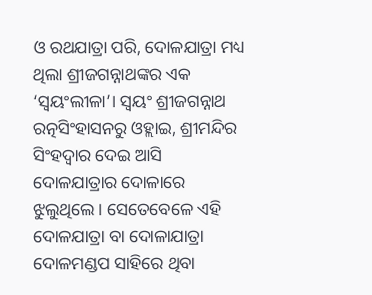ଓ ରଥଯାତ୍ରା ପରି, ଦୋଳଯାତ୍ରା ମଧ୍ୟ ଥିଲା ଶ୍ରୀଜଗନ୍ନାଥଙ୍କର ଏକ ‘ସ୍ୱୟଂଲୀଳା’। ସ୍ୱୟଂ ଶ୍ରୀଜଗନ୍ନାଥ ରତ୍ନସିଂହାସନରୁ ଓହ୍ଲାଇ, ଶ୍ରୀମନ୍ଦିର ସିଂହଦ୍ୱାର ଦେଇ ଆସି ଦୋଳଯାତ୍ରାର ଦୋଳାରେ ଝୁଲୁଥିଲେ। ସେତେବେଳେ ଏହି ଦୋଳଯାତ୍ରା ବା ଦୋଳାଯାତ୍ରା ଦୋଳମଣ୍ଡପ ସାହିରେ ଥିବା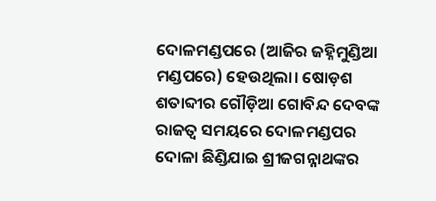ଦୋଳମଣ୍ଡପରେ (ଆଜିର ଜହ୍ନିମୁଣ୍ଡିଆ ମଣ୍ଡପରେ) ହେଉଥିଲା। ଷୋଡ଼ଶ ଶତାବ୍ଦୀର ଗୌଡ଼ିଆ ଗୋବିନ୍ଦ ଦେବଙ୍କ ରାଜତ୍ୱ ସମୟରେ ଦୋଳମଣ୍ଡପର ଦୋଳା ଛିଣ୍ଡିଯାଇ ଶ୍ରୀଜଗନ୍ନାଥଙ୍କର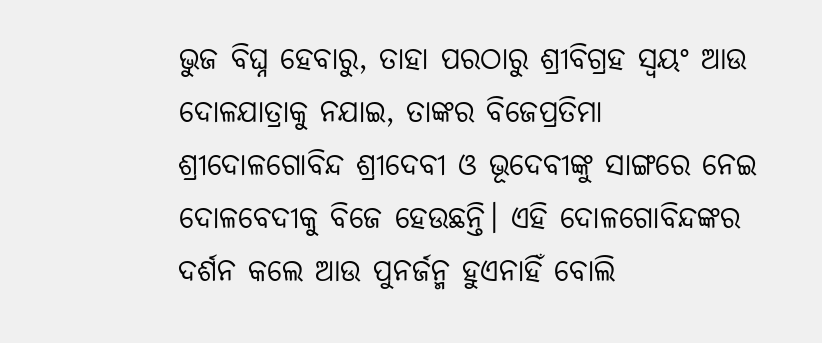ଭୁଜ ବିଘ୍ନ ହେବାରୁ, ତାହା ପରଠାରୁ ଶ୍ରୀବିଗ୍ରହ ସ୍ୱୟଂ ଆଉ ଦୋଳଯାତ୍ରାକୁ ନଯାଇ, ତାଙ୍କର ବିଜେପ୍ରତିମା ଶ୍ରୀଦୋଳଗୋବିନ୍ଦ ଶ୍ରୀଦେବୀ ଓ ଭୂଦେବୀଙ୍କୁ ସାଙ୍ଗରେ ନେଇ ଦୋଳବେଦୀକୁ ବିଜେ ହେଉଛନ୍ତି। ଏହି ଦୋଳଗୋବିନ୍ଦଙ୍କର ଦର୍ଶନ କଲେ ଆଉ ପୁନର୍ଜନ୍ମ ହୁଏନାହିଁ ବୋଲି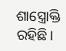ଶାସ୍ତ୍ରୋକ୍ତି ରହିଛି।